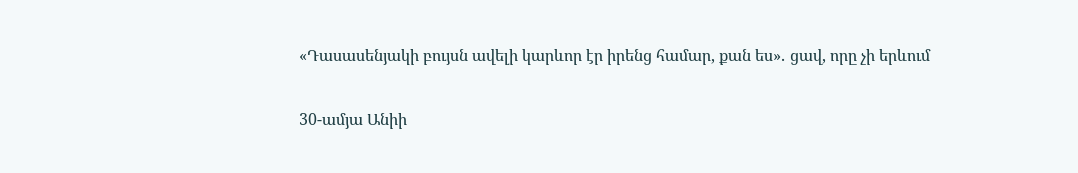«Դասասենյակի բույսն ավելի կարևոր էր իրենց համար, քան ես»․ ցավ, որը չի երևում

30-ամյա Անիի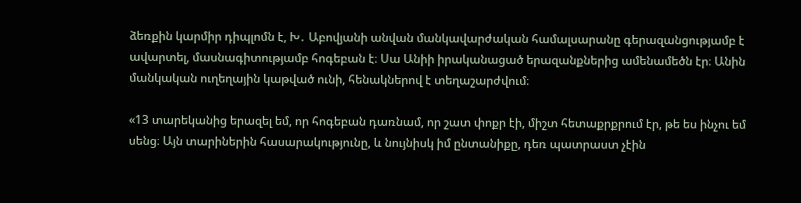ձեռքին կարմիր դիպլոմն է, Խ․ Աբովյանի անվան մանկավարժական համալսարանը գերազանցությամբ է ավարտել, մասնագիտությամբ հոգեբան է։ Սա Անիի իրականացած երազանքներից ամենամեծն էր։ Անին մանկական ուղեղային կաթված ունի, հենակներով է տեղաշարժվում։

«13 տարեկանից երազել եմ, որ հոգեբան դառնամ, որ շատ փոքր էի, միշտ հետաքրքրում էր, թե ես ինչու եմ սենց։ Այն տարիներին հասարակությունը, և նույնիսկ իմ ընտանիքը, դեռ պատրաստ չէին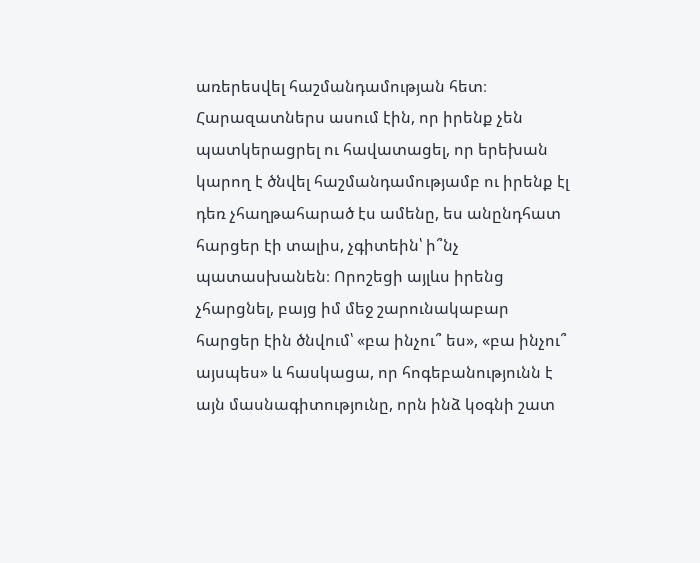առերեսվել հաշմանդամության հետ։ Հարազատներս ասում էին, որ իրենք չեն պատկերացրել ու հավատացել, որ երեխան կարող է ծնվել հաշմանդամությամբ ու իրենք էլ դեռ չհաղթահարած էս ամենը, ես անընդհատ հարցեր էի տալիս, չգիտեին՝ ի՞նչ պատասխանեն։ Որոշեցի այլևս իրենց չհարցնել, բայց իմ մեջ շարունակաբար հարցեր էին ծնվում՝ «բա ինչու՞ ես», «բա ինչու՞ այսպես» և հասկացա, որ հոգեբանությունն է այն մասնագիտությունը, որն ինձ կօգնի շատ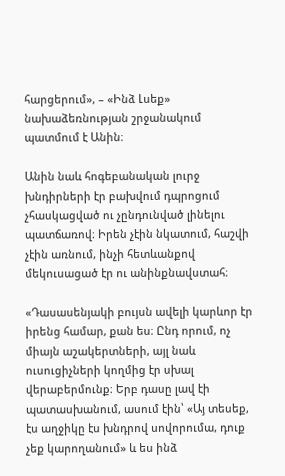հարցերում», – «Ինձ Լսեք» նախաձեռնության շրջանակում պատմում է Անին։

Անին նաև հոգեբանական լուրջ խնդիրների էր բախվում դպրոցում չհասկացված ու չընդունված լինելու պատճառով։ Իրեն չէին նկատում, հաշվի չէին առնում, ինչի հետևանքով մեկուսացած էր ու անինքնավստահ։

«Դասասենյակի բույսն ավելի կարևոր էր իրենց համար, քան ես։ Ընդ որում, ոչ միայն աշակերտների, այլ նաև ուսուցիչների կողմից էր սխալ վերաբերմունք։ Երբ դասը լավ էի պատասխանում, ասում էին՝ «Այ տեսեք, էս աղջիկը էս խնդրով սովորումա, դուք չեք կարողանում» և ես ինձ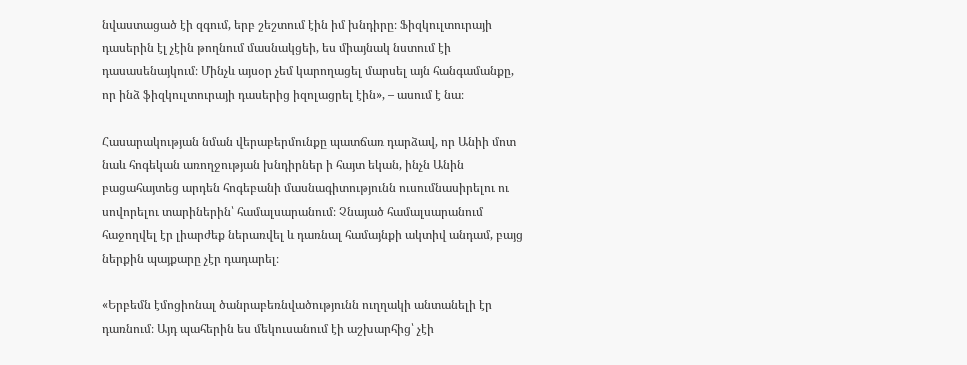նվաստացած էի զգում, երբ շեշտում էին իմ խնդիրը։ Ֆիզկուլտուրայի դասերին էլ չէին թողնում մասնակցեի, ես միայնակ նստում էի դասասենայկում։ Մինչև այսօր չեմ կարողացել մարսել այն հանգամանքը, որ ինձ ֆիզկուլտուրայի դասերից իզոլացրել էին», – ասում է նա։

Հասարակության նման վերաբերմունքը պատճառ դարձավ, որ Անիի մոտ նաև հոգեկան առողջության խնդիրներ ի հայտ եկան, ինչն Անին բացահայտեց արդեն հոգեբանի մասնագիտությունն ուսումնասիրելու ու սովորելու տարիներին՝ համալսարանում։ Չնայած համալսարանում հաջողվել էր լիարժեք ներառվել և դառնալ համայնքի ակտիվ անդամ, բայց ներքին պայքարը չէր դադարել։

«Երբեմն էմոցիոնալ ծանրաբեռնվածությունն ուղղակի անտանելի էր դառնում։ Այդ պահերին ես մեկուսանում էի աշխարհից՝ չէի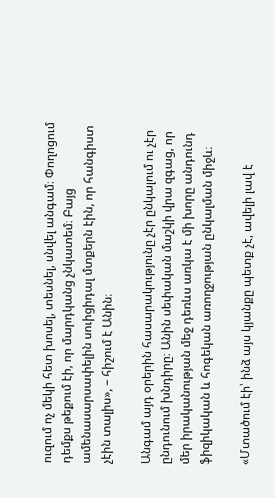ուզում ոչ մեկի հետ խոսել, տեսնել, սնվել անգամ։ Փողոցում դեմքս թեքում էի, որ մարդկանց չնկատեմ։ Բայց ամենասարսափելին սուիցիդալ մտքերն էին, որ հանգիստ չէին տալիս», – հիշում է Անին։

Անգամ այդ օրերին հասարակությունը չէր ընկալում ու չէր ընդունում խնդիրը։ Անին սեփական մաշկի վրա զգաց, որ մեր իրականության մեջ դեռևս առկա է մի խորը անդունդ ֆիզիկական և հոգեկան առողջության ընկալման միջև։

«Մտածում էի՝ ինձ այս կյանքը պետք չէ, ավելի լավ է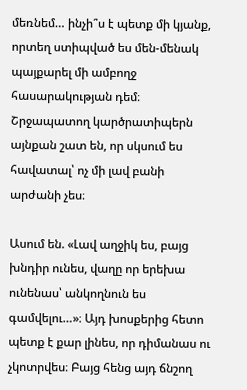մեռնեմ… ինչի՞ս է պետք մի կյանք, որտեղ ստիպված ես մեն-մենակ պայքարել մի ամբողջ հասարակության դեմ։ Շրջապատող կարծրատիպերն այնքան շատ են, որ սկսում ես հավատալ՝ ոչ մի լավ բանի արժանի չես։

Ասում են. «Լավ աղջիկ ես, բայց խնդիր ունես, վաղը որ երեխա ունենաս՝ անկողնուն ես գամվելու…»։ Այդ խոսքերից հետո պետք է քար լինես, որ դիմանաս ու չկոտրվես։ Բայց հենց այդ ճնշող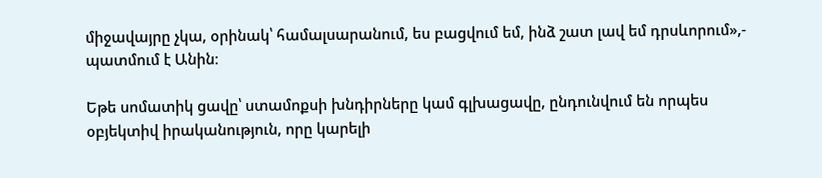միջավայրը չկա, օրինակ՝ համալսարանում, ես բացվում եմ, ինձ շատ լավ եմ դրսևորում»,- պատմում է Անին։

Եթե սոմատիկ ցավը՝ ստամոքսի խնդիրները կամ գլխացավը, ընդունվում են որպես օբյեկտիվ իրականություն, որը կարելի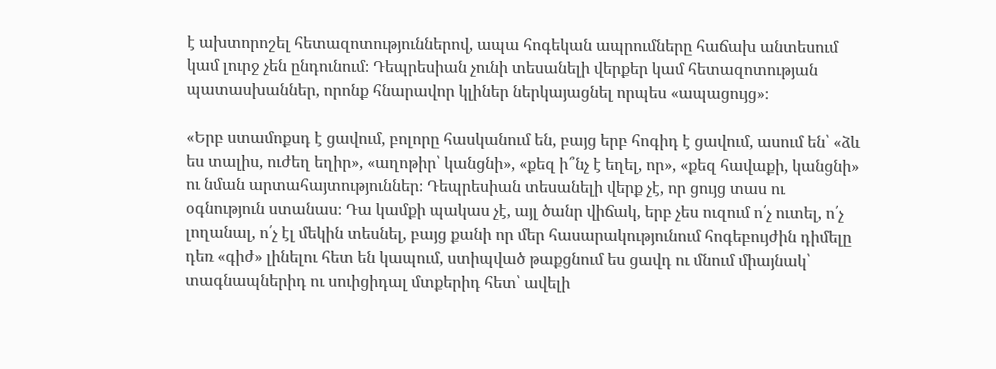է ախտորոշել հետազոտություններով, ապա հոգեկան ապրումները հաճախ անտեսում կամ լուրջ չեն ընդունում։ Դեպրեսիան չունի տեսանելի վերքեր կամ հետազոտության պատասխաններ, որոնք հնարավոր կլիներ ներկայացնել որպես «ապացույց»։

«Երբ ստամոքսդ է ցավում, բոլորը հասկանում են, բայց երբ հոգիդ է ցավում, ասում են՝ «ձև ես տալիս, ուժեղ եղիր», «աղոթիր՝ կանցնի», «քեզ ի՞նչ է եղել, որ», «քեզ հավաքի, կանցնի» ու նման արտահայտություններ։ Դեպրեսիան տեսանելի վերք չէ, որ ցույց տաս ու օգնություն ստանաս։ Դա կամքի պակաս չէ, այլ ծանր վիճակ, երբ չես ուզում ո՛չ ուտել, ո՛չ լողանալ, ո՛չ էլ մեկին տեսնել, բայց քանի որ մեր հասարակությունում հոգեբույժին դիմելը դեռ «գիժ» լինելու հետ են կապում, ստիպված թաքցնում ես ցավդ ու մնում միայնակ՝ տագնապներիդ ու սուիցիդալ մտքերիդ հետ՝ ավելի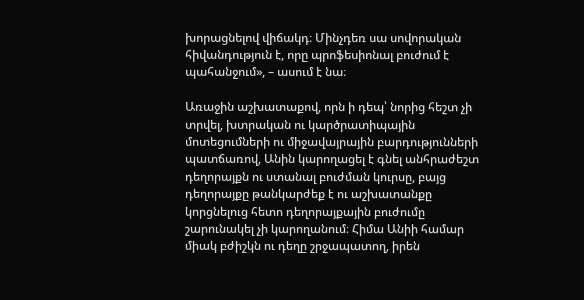խորացնելով վիճակդ։ Մինչդեռ սա սովորական հիվանդություն է, որը պրոֆեսիոնալ բուժում է պահանջում», – ասում է նա։

Առաջին աշխատաքով, որն ի դեպ՝ նորից հեշտ չի տրվել, խտրական ու կարծրատիպային մոտեցումների ու միջավայրային բարդությունների պատճառով, Անին կարողացել է գնել անհրաժեշտ դեղորայքն ու ստանալ բուժման կուրսը, բայց դեղորայքը թանկարժեք է ու աշխատանքը կորցնելուց հետո դեղորայքային բուժումը շարունակել չի կարողանում։ Հիմա Անիի համար միակ բժիշկն ու դեղը շրջապատող, իրեն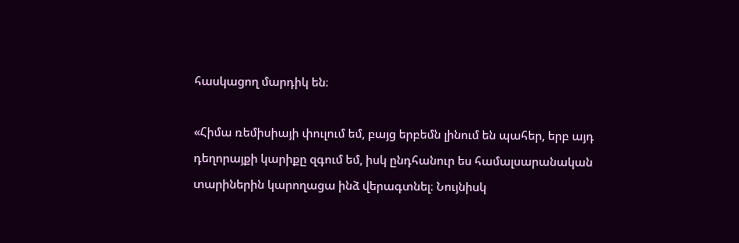հասկացող մարդիկ են։

«Հիմա ռեմիսիայի փուլում եմ, բայց երբեմն լինում են պահեր, երբ այդ դեղորայքի կարիքը զգում եմ, իսկ ընդհանուր ես համալսարանական տարիներին կարողացա ինձ վերագտնել։ Նույնիսկ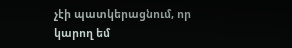չէի պատկերացնում, որ կարող եմ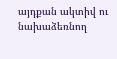այդքան ակտիվ ու նախաձեռնող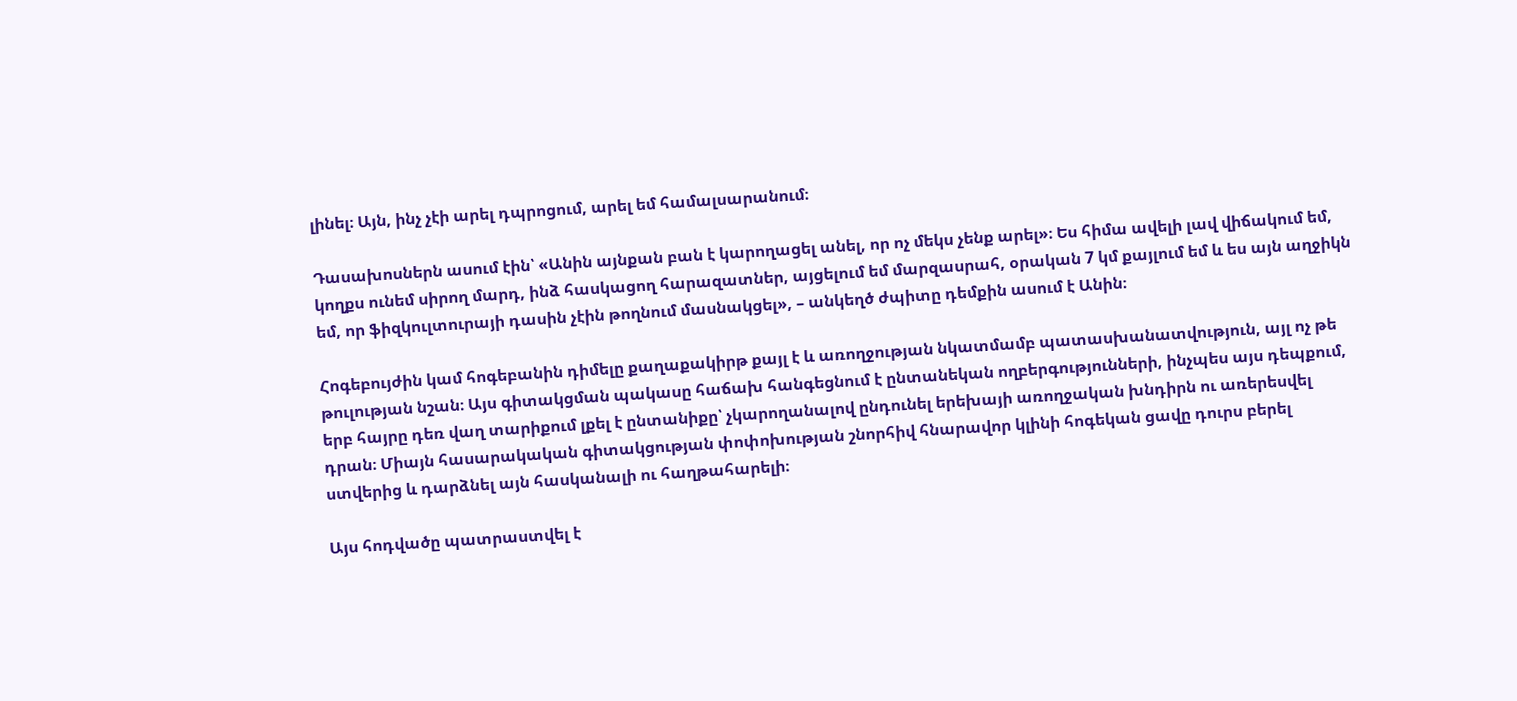լինել։ Այն, ինչ չէի արել դպրոցում, արել եմ համալսարանում։

Դասախոսներն ասում էին՝ «Անին այնքան բան է կարողացել անել, որ ոչ մեկս չենք արել»։ Ես հիմա ավելի լավ վիճակում եմ, կողքս ունեմ սիրող մարդ, ինձ հասկացող հարազատներ, այցելում եմ մարզասրահ, օրական 7 կմ քայլում եմ և ես այն աղջիկն եմ, որ ֆիզկուլտուրայի դասին չէին թողնում մասնակցել», – անկեղծ ժպիտը դեմքին ասում է Անին։

Հոգեբույժին կամ հոգեբանին դիմելը քաղաքակիրթ քայլ է և առողջության նկատմամբ պատասխանատվություն, այլ ոչ թե թուլության նշան։ Այս գիտակցման պակասը հաճախ հանգեցնում է ընտանեկան ողբերգությունների, ինչպես այս դեպքում, երբ հայրը դեռ վաղ տարիքում լքել է ընտանիքը՝ չկարողանալով ընդունել երեխայի առողջական խնդիրն ու առերեսվել դրան։ Միայն հասարակական գիտակցության փոփոխության շնորհիվ հնարավոր կլինի հոգեկան ցավը դուրս բերել ստվերից և դարձնել այն հասկանալի ու հաղթահարելի։

Այս հոդվածը պատրաստվել է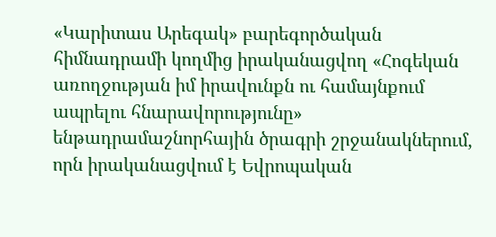«Կարիտաս Արեգակ» բարեգործական հիմնադրամի կողմից իրականացվող «Հոգեկան առողջության իմ իրավունքն ու համայնքում ապրելու հնարավորությունը» ենթադրամաշնորհային ծրագրի շրջանակներում, որն իրականացվում է Եվրոպական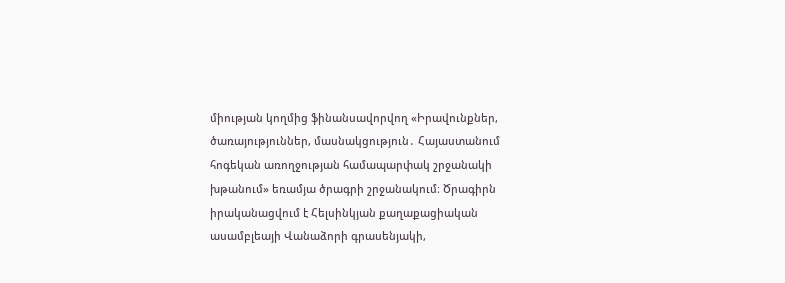միության կողմից ֆինանսավորվող «Իրավունքներ, ծառայություններ, մասնակցություն․ Հայաստանում հոգեկան առողջության համապարփակ շրջանակի խթանում» եռամյա ծրագրի շրջանակում։ Ծրագիրն իրականացվում է Հելսինկյան քաղաքացիական ասամբլեայի Վանաձորի գրասենյակի,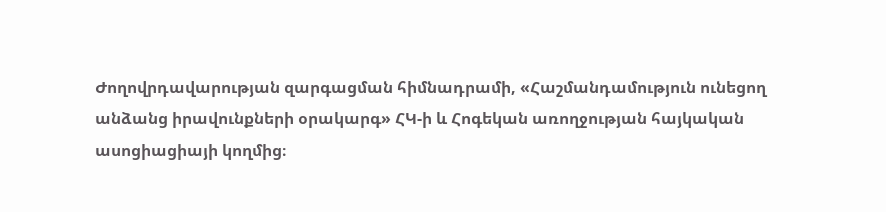Ժողովրդավարության զարգացման հիմնադրամի, «Հաշմանդամություն ունեցող անձանց իրավունքների օրակարգ» ՀԿ-ի և Հոգեկան առողջության հայկական ասոցիացիայի կողմից։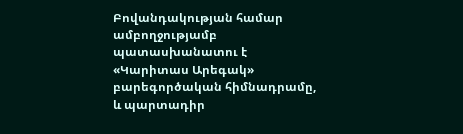Բովանդակության համար ամբողջությամբ պատասխանատու է «Կարիտաս Արեգակ» բարեգործական հիմնադրամը, և պարտադիր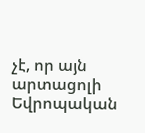չէ, որ այն արտացոլի Եվրոպական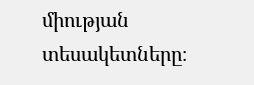միության տեսակետները։